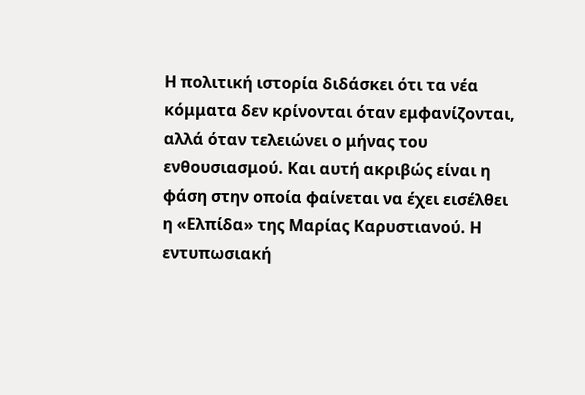Η πολιτική ιστορία διδάσκει ότι τα νέα κόμματα δεν κρίνονται όταν εμφανίζονται, αλλά όταν τελειώνει ο μήνας του ενθουσιασμού. Και αυτή ακριβώς είναι η φάση στην οποία φαίνεται να έχει εισέλθει η «Ελπίδα» της Μαρίας Καρυστιανού. Η εντυπωσιακή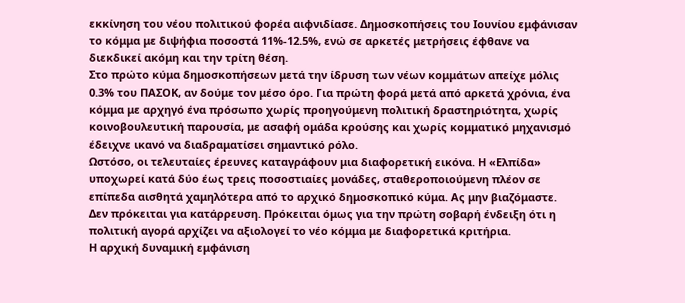εκκίνηση του νέου πολιτικού φορέα αιφνιδίασε. Δημοσκοπήσεις του Ιουνίου εμφάνισαν το κόμμα με διψήφια ποσοστά 11%-12.5%, ενώ σε αρκετές μετρήσεις έφθανε να διεκδικεί ακόμη και την τρίτη θέση.
Στο πρώτο κύμα δημοσκοπήσεων μετά την ίδρυση των νέων κομμάτων απείχε μόλις 0.3% του ΠΑΣΟΚ, αν δούμε τον μέσο όρο. Για πρώτη φορά μετά από αρκετά χρόνια, ένα κόμμα με αρχηγό ένα πρόσωπο χωρίς προηγούμενη πολιτική δραστηριότητα, χωρίς κοινοβουλευτική παρουσία, με ασαφή ομάδα κρούσης και χωρίς κομματικό μηχανισμό έδειχνε ικανό να διαδραματίσει σημαντικό ρόλο.
Ωστόσο, οι τελευταίες έρευνες καταγράφουν μια διαφορετική εικόνα. Η «Ελπίδα» υποχωρεί κατά δύο έως τρεις ποσοστιαίες μονάδες, σταθεροποιούμενη πλέον σε επίπεδα αισθητά χαμηλότερα από το αρχικό δημοσκοπικό κύμα. Ας μην βιαζόμαστε. Δεν πρόκειται για κατάρρευση. Πρόκειται όμως για την πρώτη σοβαρή ένδειξη ότι η πολιτική αγορά αρχίζει να αξιολογεί το νέο κόμμα με διαφορετικά κριτήρια.
Η αρχική δυναμική εμφάνιση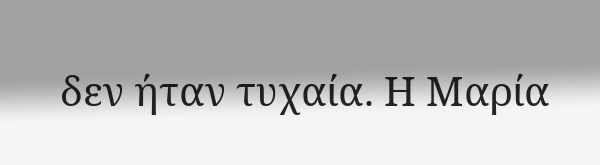δεν ήταν τυχαία. Η Μαρία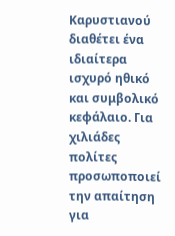Καρυστιανού διαθέτει ένα ιδιαίτερα ισχυρό ηθικό και συμβολικό κεφάλαιο. Για χιλιάδες πολίτες προσωποποιεί την απαίτηση για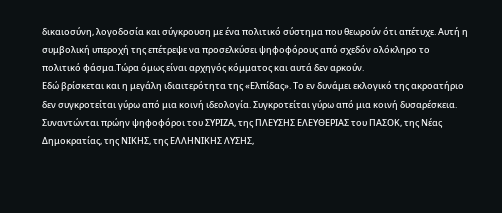δικαιοσύνη, λογοδοσία και σύγκρουση με ένα πολιτικό σύστημα που θεωρούν ότι απέτυχε. Αυτή η συμβολική υπεροχή της επέτρεψε να προσελκύσει ψηφοφόρους από σχεδόν ολόκληρο το πολιτικό φάσμα.Τώρα όμως είναι αρχηγός κόμματος και αυτά δεν αρκούν.
Εδώ βρίσκεται και η μεγάλη ιδιαιτερότητα της «Ελπίδας». Το εν δυνάμει εκλογικό της ακροατήριο δεν συγκροτείται γύρω από μια κοινή ιδεολογία. Συγκροτείται γύρω από μια κοινή δυσαρέσκεια. Συναντώνται πρώην ψηφοφόροι του ΣΥΡΙΖΑ, της ΠΛΕΥΣΗΣ ΕΛΕΥΘΕΡΙΑΣ του ΠΑΣΟΚ, της Νέας Δημοκρατίας, της ΝΙΚΗΣ, της ΕΛΛΗΝΙΚΗΣ ΛΥΣΗΣ,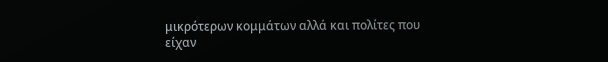μικρότερων κομμάτων αλλά και πολίτες που είχαν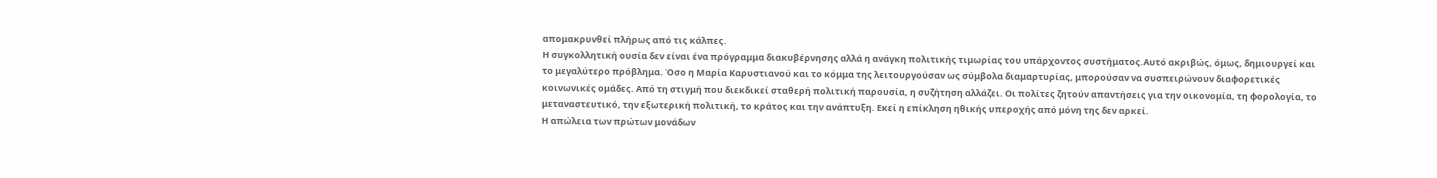απομακρυνθεί πλήρως από τις κάλπες.
Η συγκολλητική ουσία δεν είναι ένα πρόγραμμα διακυβέρνησης αλλά η ανάγκη πολιτικής τιμωρίας του υπάρχοντος συστήματος.Αυτό ακριβώς, όμως, δημιουργεί και το μεγαλύτερο πρόβλημα. Όσο η Μαρία Καρυστιανού και το κόμμα της λειτουργούσαν ως σύμβολα διαμαρτυρίας, μπορούσαν να συσπειρώνουν διαφορετικές κοινωνικές ομάδες. Από τη στιγμή που διεκδικεί σταθερή πολιτική παρουσία, η συζήτηση αλλάζει. Οι πολίτες ζητούν απαντήσεις για την οικονομία, τη φορολογία, το μεταναστευτικό, την εξωτερική πολιτική, το κράτος και την ανάπτυξη. Εκεί η επίκληση ηθικής υπεροχής από μόνη της δεν αρκεί.
Η απώλεια των πρώτων μονάδων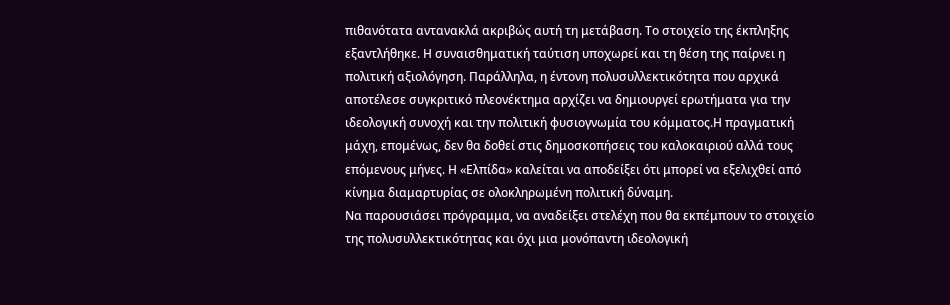πιθανότατα αντανακλά ακριβώς αυτή τη μετάβαση. Το στοιχείο της έκπληξης εξαντλήθηκε. Η συναισθηματική ταύτιση υποχωρεί και τη θέση της παίρνει η πολιτική αξιολόγηση. Παράλληλα, η έντονη πολυσυλλεκτικότητα που αρχικά αποτέλεσε συγκριτικό πλεονέκτημα αρχίζει να δημιουργεί ερωτήματα για την ιδεολογική συνοχή και την πολιτική φυσιογνωμία του κόμματος.Η πραγματική μάχη, επομένως, δεν θα δοθεί στις δημοσκοπήσεις του καλοκαιριού αλλά τους επόμενους μήνες. Η «Ελπίδα» καλείται να αποδείξει ότι μπορεί να εξελιχθεί από κίνημα διαμαρτυρίας σε ολοκληρωμένη πολιτική δύναμη.
Να παρουσιάσει πρόγραμμα, να αναδείξει στελέχη που θα εκπέμπουν το στοιχείο της πολυσυλλεκτικότητας και όχι μια μονόπαντη ιδεολογική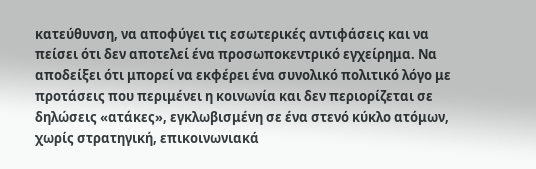κατεύθυνση, να αποφύγει τις εσωτερικές αντιφάσεις και να πείσει ότι δεν αποτελεί ένα προσωποκεντρικό εγχείρημα. Να αποδείξει ότι μπορεί να εκφέρει ένα συνολικό πολιτικό λόγο με προτάσεις που περιμένει η κοινωνία και δεν περιορίζεται σε δηλώσεις «ατάκες», εγκλωβισμένη σε ένα στενό κύκλο ατόμων, χωρίς στρατηγική, επικοινωνιακά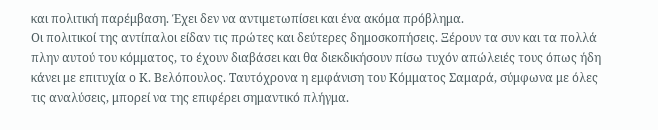και πολιτική παρέμβαση. Έχει δεν να αντιμετωπίσει και ένα ακόμα πρόβλημα.
Οι πολιτικοί της αντίπαλοι είδαν τις πρώτες και δεύτερες δημοσκοπήσεις. Ξέρουν τα συν και τα πολλά πλην αυτού του κόμματος, το έχουν διαβάσει και θα διεκδικήσουν πίσω τυχόν απώλειές τους όπως ήδη κάνει με επιτυχία ο Κ. Βελόπουλος. Ταυτόχρονα η εμφάνιση του Κόμματος Σαμαρά, σύμφωνα με όλες τις αναλύσεις, μπορεί να της επιφέρει σημαντικό πλήγμα.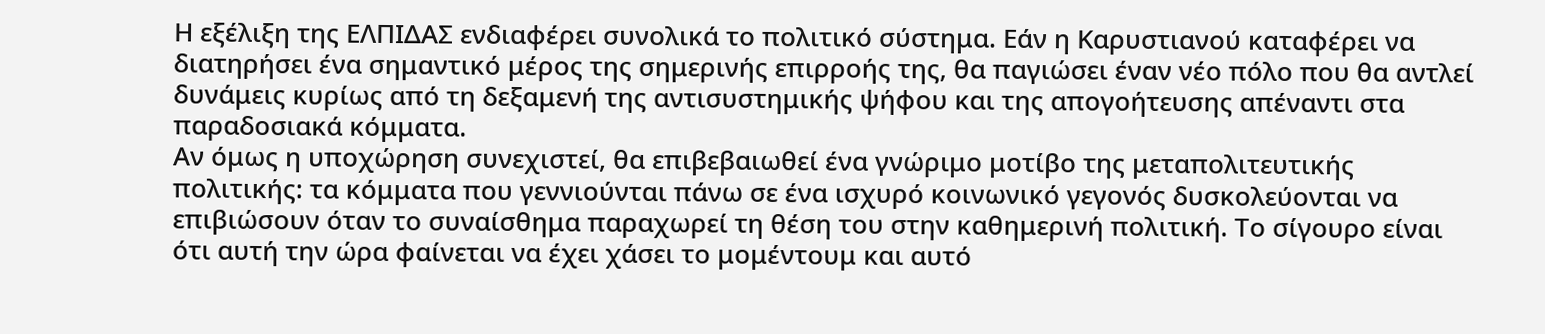Η εξέλιξη της ΕΛΠΙΔΑΣ ενδιαφέρει συνολικά το πολιτικό σύστημα. Εάν η Καρυστιανού καταφέρει να διατηρήσει ένα σημαντικό μέρος της σημερινής επιρροής της, θα παγιώσει έναν νέο πόλο που θα αντλεί δυνάμεις κυρίως από τη δεξαμενή της αντισυστημικής ψήφου και της απογοήτευσης απέναντι στα παραδοσιακά κόμματα.
Αν όμως η υποχώρηση συνεχιστεί, θα επιβεβαιωθεί ένα γνώριμο μοτίβο της μεταπολιτευτικής πολιτικής: τα κόμματα που γεννιούνται πάνω σε ένα ισχυρό κοινωνικό γεγονός δυσκολεύονται να επιβιώσουν όταν το συναίσθημα παραχωρεί τη θέση του στην καθημερινή πολιτική. Το σίγουρο είναι ότι αυτή την ώρα φαίνεται να έχει χάσει το μομέντουμ και αυτό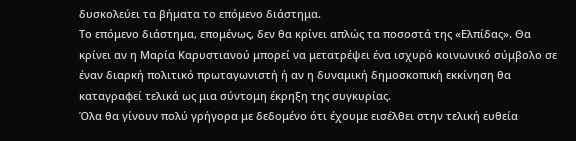δυσκολεύει τα βήματα το επόμενο διάστημα.
Το επόμενο διάστημα, επομένως, δεν θα κρίνει απλώς τα ποσοστά της «Ελπίδας». Θα κρίνει αν η Μαρία Καρυστιανού μπορεί να μετατρέψει ένα ισχυρό κοινωνικό σύμβολο σε έναν διαρκή πολιτικό πρωταγωνιστή ή αν η δυναμική δημοσκοπική εκκίνηση θα καταγραφεί τελικά ως μια σύντομη έκρηξη της συγκυρίας.
Όλα θα γίνουν πολύ γρήγορα με δεδομένο ότι έχουμε εισέλθει στην τελική ευθεία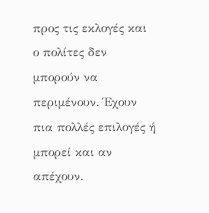προς τις εκλογές και ο πολίτες δεν μπορούν να περιμένουν. Έχουν πια πολλές επιλογές ή μπορεί και αν απέχουν.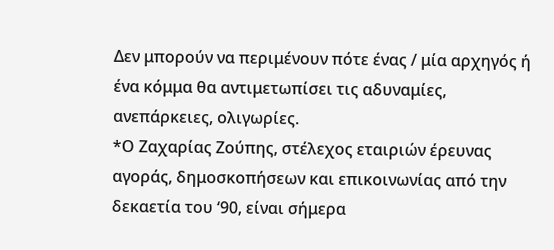Δεν μπορούν να περιμένουν πότε ένας / μία αρχηγός ή ένα κόμμα θα αντιμετωπίσει τις αδυναμίες, ανεπάρκειες, ολιγωρίες.
*Ο Zαχαρίας Ζούπης, στέλεχος εταιριών έρευνας αγοράς, δημοσκοπήσεων και επικοινωνίας από την δεκαετία του ‘90, είναι σήμερα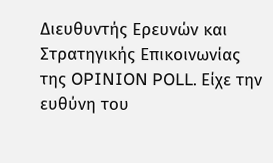Διευθυντής Ερευνών και Στρατηγικής Επικοινωνίας της OPINION POLL. Είχε την ευθύνη του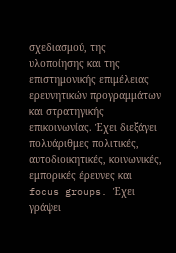σχεδιασμού, της υλοποίησης και της επιστημονικής επιμέλειας ερευνητικών προγραμμάτων και στρατηγικής επικοινωνίας. Έχει διεξάγει πολυάριθμες πολιτικές, αυτοδιοικητικές, κοινωνικές, εμπορικές έρευνες και focus groups. Έχει γράψει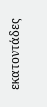εκατοντάδες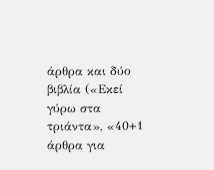άρθρα και δύο βιβλία («Εκεί γύρω στα τριάντα», «40+1 άρθρα για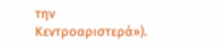την Κεντροαριστερά»).